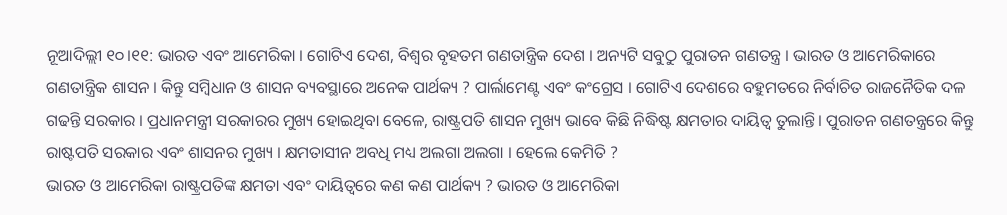ନୂଆଦିଲ୍ଲୀ ୧୦।୧୧: ଭାରତ ଏବଂ ଆମେରିକା । ଗୋଟିଏ ଦେଶ, ବିଶ୍ବର ବୃହତମ ଗଣତାନ୍ତ୍ରିକ ଦେଶ । ଅନ୍ୟଟି ସବୁଠୁ ପୁରାତନ ଗଣତନ୍ତ୍ର । ଭାରତ ଓ ଆମେରିକାରେ ଗଣତାନ୍ତ୍ରିକ ଶାସନ । କିନ୍ତୁ ସମ୍ବିଧାନ ଓ ଶାସନ ବ୍ୟବସ୍ଥାରେ ଅନେକ ପାର୍ଥକ୍ୟ ? ପାର୍ଲାମେଣ୍ଟ ଏବଂ କଂଗ୍ରେସ । ଗୋଟିଏ ଦେଶରେ ବହୁମତରେ ନିର୍ବାଚିତ ରାଜନୈତିକ ଦଳ ଗଢନ୍ତି ସରକାର । ପ୍ରଧାନମନ୍ତ୍ରୀ ସରକାରର ମୁଖ୍ୟ ହୋଇଥିବା ବେଳେ, ରାଷ୍ଟ୍ରପତି ଶାସନ ମୁଖ୍ୟ ଭାବେ କିଛି ନିଦ୍ଧିଷ୍ଟ କ୍ଷମତାର ଦାୟିତ୍ବ ତୁଲାନ୍ତି। ପୁରାତନ ଗଣତନ୍ତ୍ରରେ କିନ୍ତୁ ରାଷ୍ଟପତି ସରକାର ଏବଂ ଶାସନର ମୁଖ୍ୟ । କ୍ଷମତାସୀନ ଅବଧି ମଧ୍ୟ ଅଲଗା ଅଲଗା । ହେଲେ କେମିତି ?
ଭାରତ ଓ ଆମେରିକା ରାଷ୍ଟ୍ରପତିଙ୍କ କ୍ଷମତା ଏବଂ ଦାୟିତ୍ବରେ କଣ କଣ ପାର୍ଥକ୍ୟ ? ଭାରତ ଓ ଆମେରିକା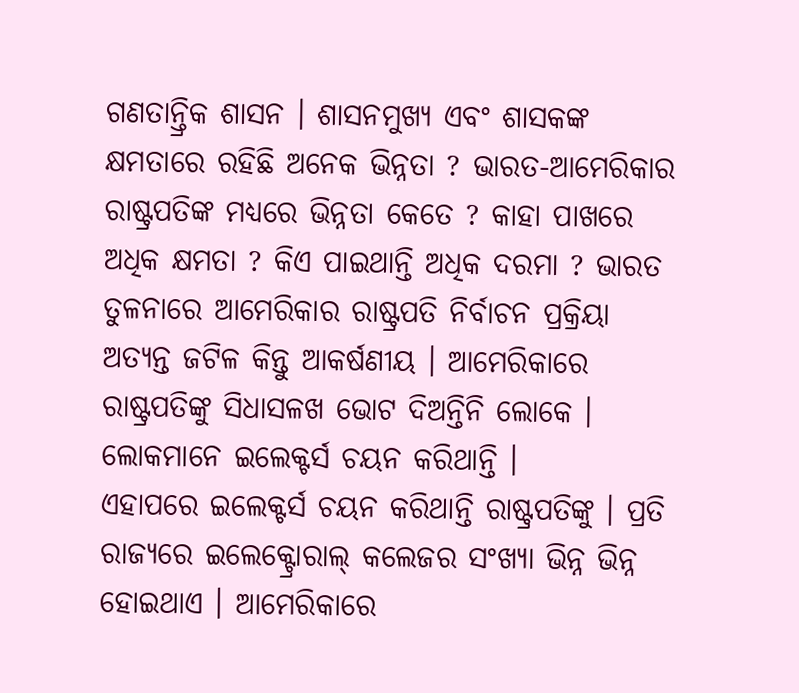ଗଣତାନ୍ତ୍ରିକ ଶାସନ । ଶାସନମୁଖ୍ୟ ଏବଂ ଶାସକଙ୍କ କ୍ଷମତାରେ ରହିଛି ଅନେକ ଭିନ୍ନତା ? ଭାରତ-ଆମେରିକାର ରାଷ୍ଟ୍ରପତିଙ୍କ ମଧ୍ୟରେ ଭିନ୍ନତା କେତେ ? କାହା ପାଖରେ ଅଧିକ କ୍ଷମତା ? କିଏ ପାଇଥାନ୍ତି ଅଧିକ ଦରମା ? ଭାରତ ତୁଳନାରେ ଆମେରିକାର ରାଷ୍ଟ୍ରପତି ନିର୍ବାଚନ ପ୍ରକ୍ରିୟା ଅତ୍ୟନ୍ତ ଜଟିଳ କିନ୍ତୁ ଆକର୍ଷଣୀୟ । ଆମେରିକାରେ ରାଷ୍ଟ୍ରପତିଙ୍କୁ ସିଧାସଳଖ ଭୋଟ ଦିଅନ୍ତିନି ଲୋକେ । ଲୋକମାନେ ଇଲେକ୍ଟର୍ସ ଚୟନ କରିଥାନ୍ତି ।
ଏହାପରେ ଇଲେକ୍ଟର୍ସ ଚୟନ କରିଥାନ୍ତି ରାଷ୍ଟ୍ରପତିଙ୍କୁ । ପ୍ରତି ରାଜ୍ୟରେ ଇଲେକ୍ଟ୍ରୋରାଲ୍ କଲେଜର ସଂଖ୍ୟା ଭିନ୍ନ ଭିନ୍ନ ହୋଇଥାଏ । ଆମେରିକାରେ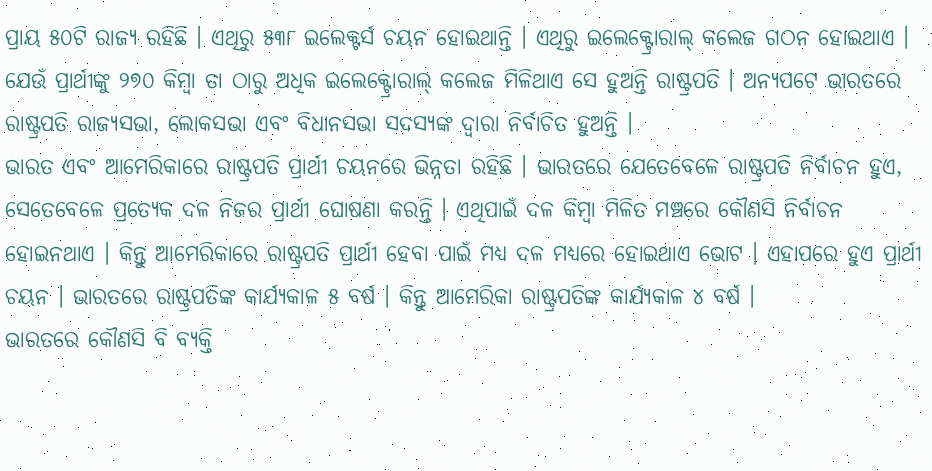ପ୍ରାୟ ୫୦ଟି ରାଜ୍ୟ ରହିଛି । ଏଥିରୁ ୫୩୮ ଇଲେକ୍ଟର୍ସ ଚୟନ ହୋଇଥାନ୍ତି । ଏଥିରୁ ଇଲେକ୍ଟ୍ରୋରାଲ୍ କଲେଜ ଗଠନ ହୋଇଥାଏ । ଯେଉଁ ପ୍ରାର୍ଥୀଙ୍କୁ ୨୭୦ କିମ୍ବା ତା ଠାରୁ ଅଧିକ ଇଲେକ୍ଟ୍ରୋରାଲ୍ କଲେଜ ମିଳିଥାଏ ସେ ହୁଅନ୍ତି ରାଷ୍ଟ୍ରପତି । ଅନ୍ୟପଟେ ଭାରତରେ ରାଷ୍ଟ୍ରପତି ରାଜ୍ୟସଭା, ଲୋକସଭା ଏବଂ ବିଧାନସଭା ସଦସ୍ୟଙ୍କ ଦ୍ୱାରା ନିର୍ବାଚିତ ହୁଅନ୍ତି ।
ଭାରତ ଏବଂ ଆମେରିକାରେ ରାଷ୍ଟ୍ରପତି ପ୍ରାର୍ଥୀ ଚୟନରେ ଭିନ୍ନତା ରହିଛି । ଭାରତରେ ଯେତେବେଳେ ରାଷ୍ଟ୍ରପତି ନିର୍ବାଚନ ହୁଏ, ସେତେବେଳେ ପ୍ରତ୍ୟେକ ଦଳ ନିଜର ପ୍ରାର୍ଥୀ ଘୋଷଣା କରନ୍ତି । ଏଥିପାଇଁ ଦଳ କିମ୍ବା ମିଳିତ ମଞ୍ଚରେ କୌଣସି ନିର୍ବାଚନ ହୋଇନଥାଏ । କିନ୍ତୁ ଆମେରିକାରେ ରାଷ୍ଟ୍ରପତି ପ୍ରାର୍ଥୀ ହେବା ପାଇଁ ମଧ୍ୟ ଦଳ ମଧ୍ୟରେ ହୋଇଥାଏ ଭୋଟ । ଏହାପରେ ହୁଏ ପ୍ରାର୍ଥୀ ଚୟନ । ଭାରତରେ ରାଷ୍ଟ୍ରପତିଙ୍କ କାର୍ଯ୍ୟକାଳ ୫ ବର୍ଷ । କିନ୍ତୁ ଆମେରିକା ରାଷ୍ଟ୍ରପତିଙ୍କ କାର୍ଯ୍ୟକାଳ ୪ ବର୍ଷ ।
ଭାରତରେ କୌଣସି ବି ବ୍ୟକ୍ତି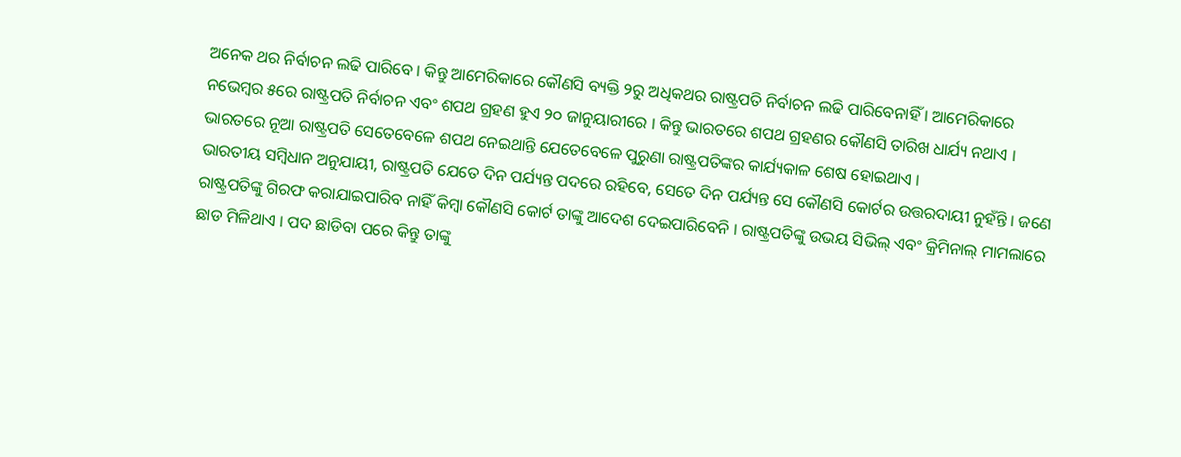ଅନେକ ଥର ନିର୍ବାଚନ ଲଢି ପାରିବେ । କିନ୍ତୁ ଆମେରିକାରେ କୌଣସି ବ୍ୟକ୍ତି ୨ରୁ ଅଧିକଥର ରାଷ୍ଟ୍ରପତି ନିର୍ବାଚନ ଲଢି ପାରିବେନାହିଁ । ଆମେରିକାରେ ନଭେମ୍ବର ୫ରେ ରାଷ୍ଟ୍ରପତି ନିର୍ବାଚନ ଏବଂ ଶପଥ ଗ୍ରହଣ ହୁଏ ୨୦ ଜାନୁୟାରୀରେ । କିନ୍ତୁ ଭାରତରେ ଶପଥ ଗ୍ରହଣର କୌଣସି ତାରିଖ ଧାର୍ଯ୍ୟ ନଥାଏ । ଭାରତରେ ନୂଆ ରାଷ୍ଟ୍ରପତି ସେତେବେଳେ ଶପଥ ନେଇଥାନ୍ତି ଯେତେବେଳେ ପୁରୁଣା ରାଷ୍ଟ୍ରପତିଙ୍କର କାର୍ଯ୍ୟକାଳ ଶେଷ ହୋଇଥାଏ ।
ଭାରତୀୟ ସମ୍ବିଧାନ ଅନୁଯାୟୀ, ରାଷ୍ଟ୍ରପତି ଯେତେ ଦିନ ପର୍ଯ୍ୟନ୍ତ ପଦରେ ରହିବେ, ସେତେ ଦିନ ପର୍ଯ୍ୟନ୍ତ ସେ କୌଣସି କୋର୍ଟର ଉତ୍ତରଦାୟୀ ନୁହଁନ୍ତି । ଜଣେ ରାଷ୍ଟ୍ରପତିଙ୍କୁ ଗିରଫ କରାଯାଇପାରିବ ନାହିଁ କିମ୍ବା କୌଣସି କୋର୍ଟ ତାଙ୍କୁ ଆଦେଶ ଦେଇପାରିବେନି । ରାଷ୍ଟ୍ରପତିଙ୍କୁ ଉଭୟ ସିଭିଲ୍ ଏବଂ କ୍ରିମିନାଲ୍ ମାମଲାରେ ଛାଡ ମିଳିଥାଏ । ପଦ ଛାଡିବା ପରେ କିନ୍ତୁ ତାଙ୍କୁ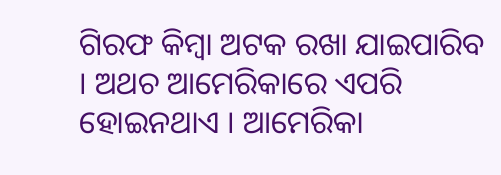ଗିରଫ କିମ୍ବା ଅଟକ ରଖା ଯାଇପାରିବ । ଅଥଚ ଆମେରିକାରେ ଏପରି ହୋଇନଥାଏ । ଆମେରିକା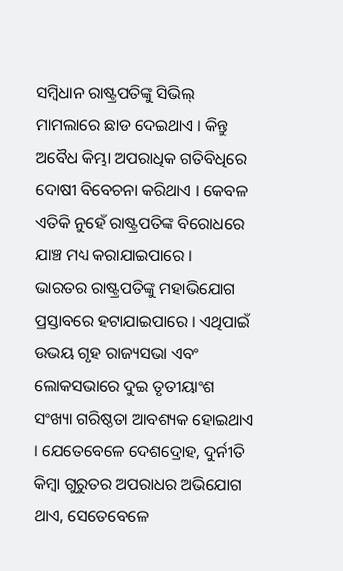ସମ୍ବିଧାନ ରାଷ୍ଟ୍ରପତିଙ୍କୁ ସିଭିଲ୍ ମାମଲାରେ ଛାଡ ଦେଇଥାଏ । କିନ୍ତୁ ଅବୈଧ କିମ୍ଭା ଅପରାଧିକ ଗତିବିଧିରେ ଦୋଷୀ ବିବେଚନା କରିଥାଏ । କେବଳ ଏତିକି ନୁହେଁ ରାଷ୍ଟ୍ରପତିଙ୍କ ବିରୋଧରେ ଯାଞ୍ଚ ମଧ୍ୟ କରାଯାଇପାରେ ।
ଭାରତର ରାଷ୍ଟ୍ରପତିଙ୍କୁ ମହାଭିଯୋଗ ପ୍ରସ୍ତାବରେ ହଟାଯାଇପାରେ । ଏଥିପାଇଁ ଉଭୟ ଗୃହ ରାଜ୍ୟସଭା ଏବଂ ଲୋକସଭାରେ ଦୁଇ ତୃତୀୟାଂଶ ସଂଖ୍ୟା ଗରିଷ୍ଠତା ଆବଶ୍ୟକ ହୋଇଥାଏ । ଯେତେବେଳେ ଦେଶଦ୍ରୋହ, ଦୁର୍ନୀତି କିମ୍ବା ଗୁରୁତର ଅପରାଧର ଅଭିଯୋଗ ଥାଏ, ସେତେବେଳେ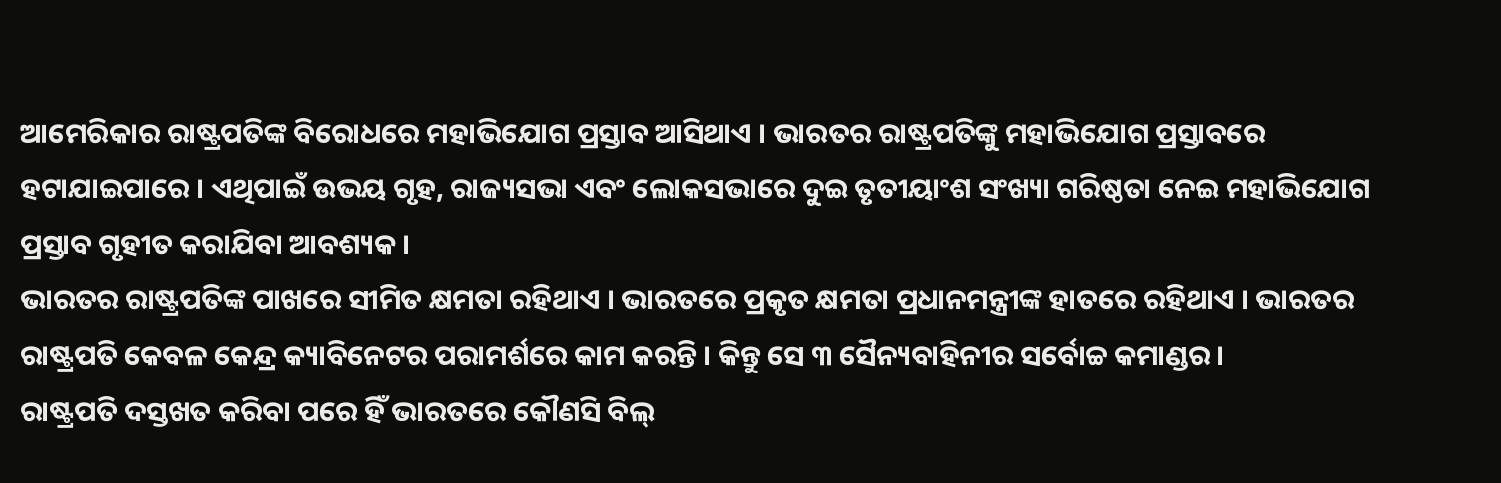ଆମେରିକାର ରାଷ୍ଟ୍ରପତିଙ୍କ ବିରୋଧରେ ମହାଭିଯୋଗ ପ୍ରସ୍ତାବ ଆସିଥାଏ । ଭାରତର ରାଷ୍ଟ୍ରପତିଙ୍କୁ ମହାଭିଯୋଗ ପ୍ରସ୍ତାବରେ ହଟାଯାଇପାରେ । ଏଥିପାଇଁ ଉଭୟ ଗୃହ, ରାଜ୍ୟସଭା ଏବଂ ଲୋକସଭାରେ ଦୁଇ ତୃତୀୟାଂଶ ସଂଖ୍ୟା ଗରିଷ୍ଠତା ନେଇ ମହାଭିଯୋଗ ପ୍ରସ୍ତାବ ଗୃହୀତ କରାଯିବା ଆବଶ୍ୟକ ।
ଭାରତର ରାଷ୍ଟ୍ରପତିଙ୍କ ପାଖରେ ସୀମିତ କ୍ଷମତା ରହିଥାଏ । ଭାରତରେ ପ୍ରକୃତ କ୍ଷମତା ପ୍ରଧାନମନ୍ତ୍ରୀଙ୍କ ହାତରେ ରହିଥାଏ । ଭାରତର ରାଷ୍ଟ୍ରପତି କେବଳ କେନ୍ଦ୍ର କ୍ୟାବିନେଟର ପରାମର୍ଶରେ କାମ କରନ୍ତି । କିନ୍ତୁ ସେ ୩ ସୈନ୍ୟବାହିନୀର ସର୍ବୋଚ୍ଚ କମାଣ୍ଡର ।
ରାଷ୍ଟ୍ରପତି ଦସ୍ତଖତ କରିବା ପରେ ହିଁ ଭାରତରେ କୌଣସି ବିଲ୍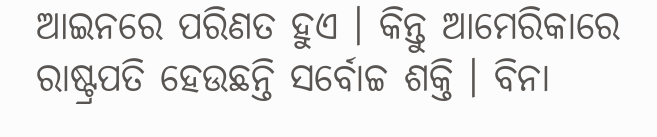ଆଇନରେ ପରିଣତ ହୁଏ । କିନ୍ତୁ ଆମେରିକାରେ ରାଷ୍ଟ୍ରପତି ହେଉଛନ୍ତି ସର୍ବୋଚ୍ଚ ଶକ୍ତି । ବିନା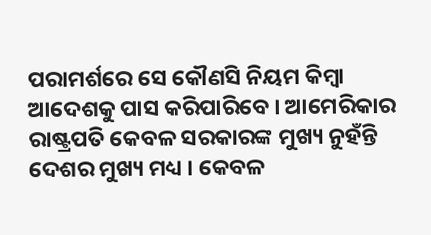ପରାମର୍ଶରେ ସେ କୌଣସି ନିୟମ କିମ୍ବା ଆଦେଶକୁ ପାସ କରିପାରିବେ । ଆମେରିକାର ରାଷ୍ଟ୍ରପତି କେବଳ ସରକାରଙ୍କ ମୁଖ୍ୟ ନୁହଁନ୍ତି ଦେଶର ମୁଖ୍ୟ ମଧ୍ୟ । କେବଳ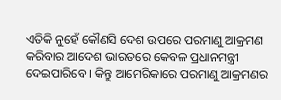ଏତିକି ନୁହେଁ କୌଣସି ଦେଶ ଉପରେ ପରମାଣୁ ଆକ୍ରମଣ କରିବାର ଆଦେଶ ଭାରତରେ କେବଳ ପ୍ରଧାନମନ୍ତ୍ରୀ ଦେଇପାରିବେ । କିନ୍ତୁ ଆମେରିକାରେ ପରମାଣୁ ଆକ୍ରମଣର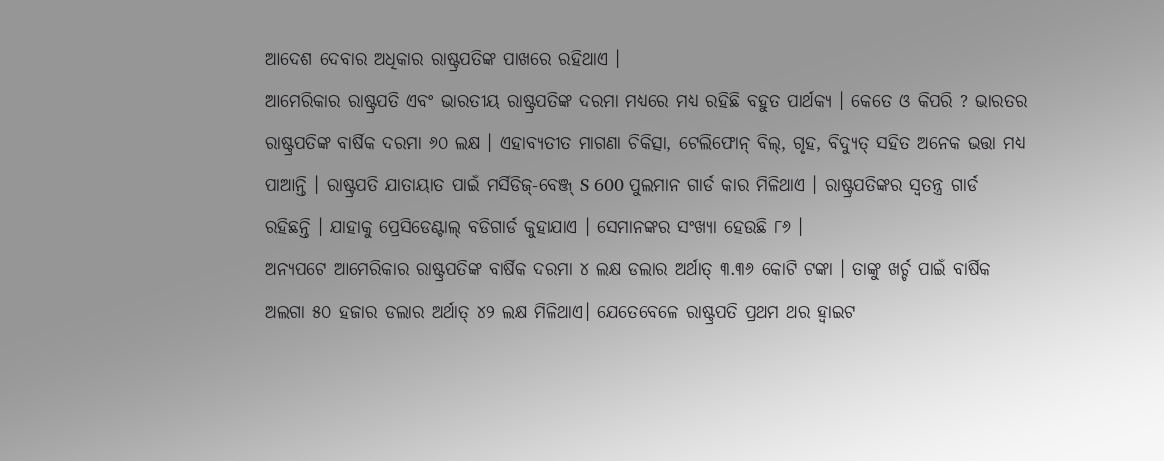ଆଦେଶ ଦେବାର ଅଧିକାର ରାଷ୍ଟ୍ରପତିଙ୍କ ପାଖରେ ରହିଥାଏ ।
ଆମେରିକାର ରାଷ୍ଟ୍ରପତି ଏବଂ ଭାରତୀୟ ରାଷ୍ଟ୍ରପତିଙ୍କ ଦରମା ମଧ୍ୟରେ ମଧ୍ୟ ରହିଛି ବହୁତ ପାର୍ଥକ୍ୟ । କେତେ ଓ କିପରି ? ଭାରତର ରାଷ୍ଟ୍ରପତିଙ୍କ ବାର୍ଷିକ ଦରମା ୬୦ ଲକ୍ଷ । ଏହାବ୍ୟତୀତ ମାଗଣା ଚିକିତ୍ସା, ଟେଲିଫୋନ୍ ବିଲ୍, ଗୃହ, ବିଦ୍ୟୁତ୍ ସହିତ ଅନେକ ଭତ୍ତା ମଧ୍ୟ ପାଆନ୍ତି । ରାଷ୍ଟ୍ରପତି ଯାତାୟାତ ପାଇଁ ମର୍ସିଡିଜ୍-ବେଞ୍ଜ୍ S 600 ପୁଲମାନ ଗାର୍ଡ କାର ମିଳିଥାଏ । ରାଷ୍ଟ୍ରପତିଙ୍କର ସ୍ୱତନ୍ତ୍ର ଗାର୍ଡ ରହିଛନ୍ତି । ଯାହାକୁ ପ୍ରେସିଡେଣ୍ଟାଲ୍ ବଡିଗାର୍ଡ କୁହାଯାଏ । ସେମାନଙ୍କର ସଂଖ୍ୟା ହେଉଛି ୮୬ ।
ଅନ୍ୟପଟେ ଆମେରିକାର ରାଷ୍ଟ୍ରପତିଙ୍କ ବାର୍ଷିକ ଦରମା ୪ ଲକ୍ଷ ଡଲାର ଅର୍ଥାତ୍ ୩.୩୬ କୋଟି ଟଙ୍କା । ତାଙ୍କୁ ଖର୍ଚ୍ଚ ପାଇଁ ବାର୍ଷିକ ଅଲଗା ୫୦ ହଜାର ଡଲାର ଅର୍ଥାତ୍ ୪୨ ଲକ୍ଷ ମିଳିଥାଏ। ଯେତେବେଳେ ରାଷ୍ଟ୍ରପତି ପ୍ରଥମ ଥର ହ୍ବାଇଟ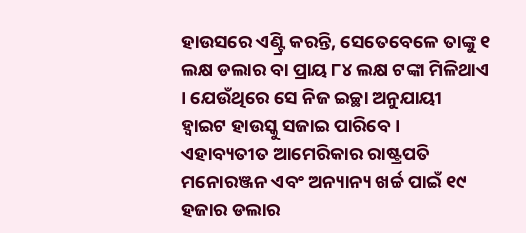ହାଉସରେ ଏଣ୍ଟ୍ରି କରନ୍ତି, ସେତେବେଳେ ତାଙ୍କୁ ୧ ଲକ୍ଷ ଡଲାର ବା ପ୍ରାୟ ୮୪ ଲକ୍ଷ ଟଙ୍କା ମିଳିଥାଏ । ଯେଉଁଥିରେ ସେ ନିଜ ଇଚ୍ଛା ଅନୁଯାୟୀ ହ୍ବାଇଟ ହାଉସ୍କୁ ସଜାଇ ପାରିବେ ।
ଏହାବ୍ୟତୀତ ଆମେରିକାର ରାଷ୍ଟ୍ରପତି ମନୋରଞ୍ଜନ ଏବଂ ଅନ୍ୟାନ୍ୟ ଖର୍ଚ୍ଚ ପାଇଁ ୧୯ ହଜାର ଡଲାର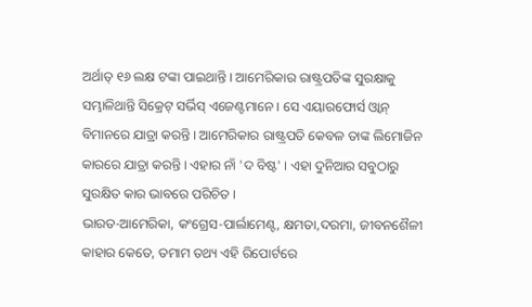ଅର୍ଥାତ୍ ୧୬ ଲକ୍ଷ ଟଙ୍କା ପାଇଥାନ୍ତି । ଆମେରିକାର ରାଷ୍ଟ୍ରପତିଙ୍କ ସୁରକ୍ଷାକୁ ସମ୍ଭାଳିଥାନ୍ତି ସିକ୍ରେଟ୍ ସର୍ଭିସ୍ ଏଜେଣ୍ଟମାନେ । ସେ ଏୟାରଫୋର୍ସ ଓ୍ବାନ୍ ବିମାନରେ ଯାତ୍ରା କରନ୍ତି । ଆମେରିକାର ରାଷ୍ଟ୍ରପତି କେବଳ ତାଙ୍କ ଲିମୋଜିନ କାରରେ ଯାତ୍ରା କରନ୍ତି । ଏହାର ନାଁ 'ଦ ବିଷ୍ଟ' । ଏହା ଦୁନିଆର ସବୁଠାରୁ ସୁରକ୍ଷିତ କାର ଭାବରେ ପରିଚିତ ।
ଭାରତ-ଆମେରିକା, କଂଗ୍ରେସ-ପାର୍ଲାମେଣ୍ଟ, କ୍ଷମତା,ଦରମା, ଜୀବନଶୈଳୀ କାହାର କେତେ, ତମାମ ତଥ୍ୟ ଏହି ରିପୋର୍ଟରେ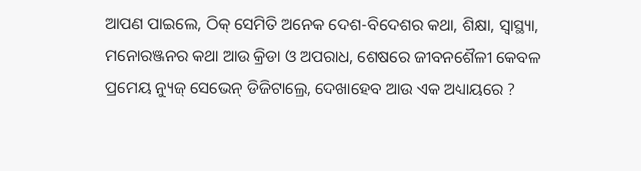ଆପଣ ପାଇଲେ, ଠିକ୍ ସେମିତି ଅନେକ ଦେଶ-ବିଦେଶର କଥା, ଶିକ୍ଷା, ସ୍ବାସ୍ଥ୍ୟା, ମନୋରଞ୍ଜନର କଥା ଆଉ କ୍ରିଡା ଓ ଅପରାଧ, ଶେଷରେ ଜୀବନଶୈଳୀ କେବଳ ପ୍ରମେୟ ନ୍ୟୁଜ୍ ସେଭେନ୍ ଡିଜିଟାଲ୍ରେ, ଦେଖାହେବ ଆଉ ଏକ ଅଧ୍ୟାୟରେ ?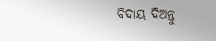ବିଦାୟ ଦିଅନ୍ତୁ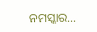ନମସ୍କାର…